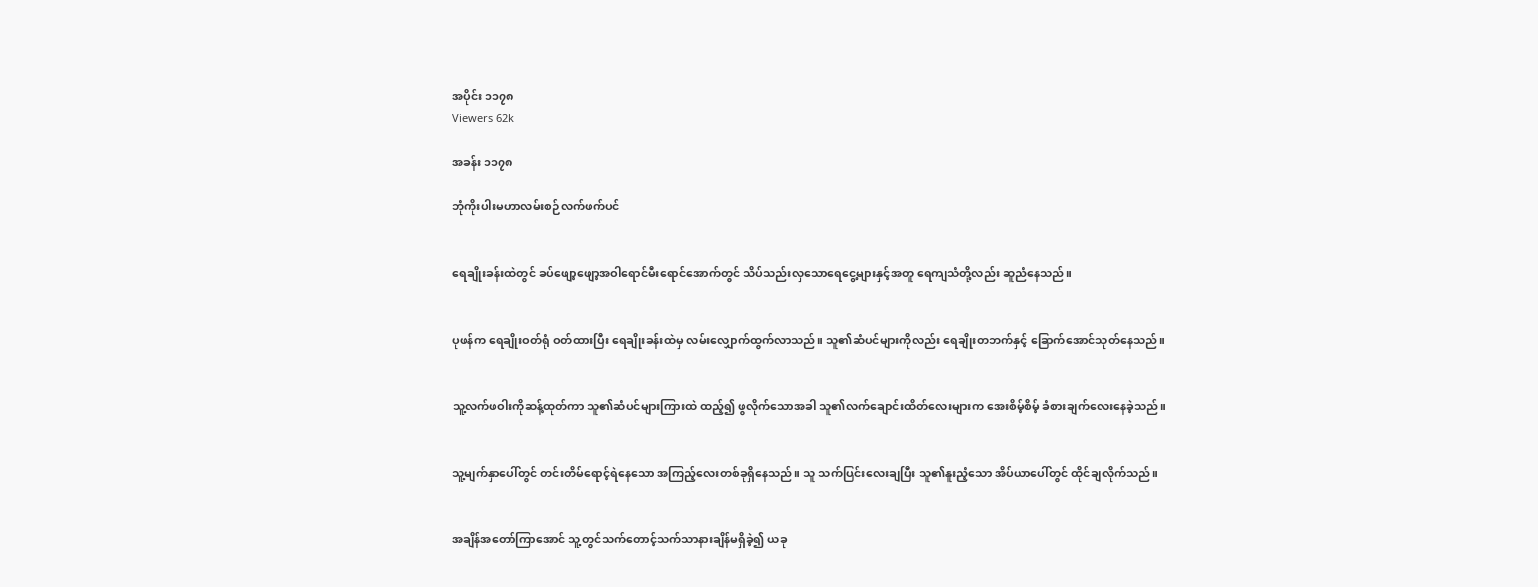အပိုင်း ၁၁၇၈
Viewers 62k

အခန်း ၁၁၇၈

ဘုံကိုးပါးမဟာလမ်းစဉ်လက်ဖက်ပင်


ရေချိုးခန်းထဲတွင် ခပ်ဖျော့ဖျော့အဝါရောင်မီးရောင်အောက်တွင် သိပ်သည်းလှသောရေငွေ့များနှင့်အတူ ရေကျသံတို့လည်း ဆူညံနေသည်။


ပုဖန်က ရေချိုးဝတ်ရုံ ဝတ်ထားပြီး ရေချိုးခန်းထဲမှ လမ်းလျှောက်ထွက်လာသည်။ သူ၏ဆံပင်များကိုလည်း ရေချိုးတဘက်နှင့် ခြောက်အောင်သုတ်နေသည်။


သူ့လက်ဖဝါးကိုဆန့်ထုတ်ကာ သူ၏ဆံပင်များကြားထဲ ထည့်၍ ဖွလိုက်သောအခါ သူ၏လက်ချောင်းထိတ်လေးများက အေးစိမ့်စိမ့် ခံစားချက်လေးနေခဲ့သည်။


သူ့မျက်နှာပေါ်တွင် တင်းတိမ်ရောင့်ရဲနေသော အကြည့်လေးတစ်ခုရှိနေသည်။ သူ သက်ပြင်းလေးချပြီး သူ၏နူးညံ့သော အိပ်ယာပေါ်တွင် ထိုင်ချလိုက်သည်။


အချိန်အတော်ကြာအောင် သူ့တွင်သက်တောင့်သက်သာနားချိန်မရှိခဲ့၍ ယခု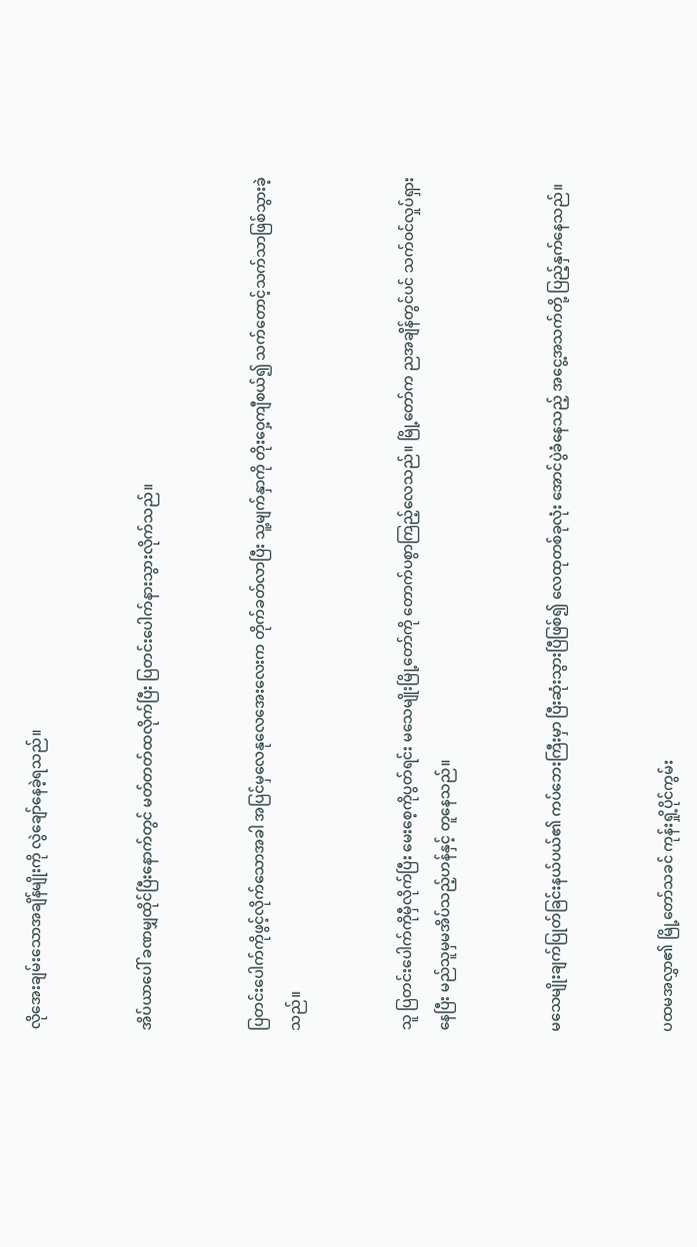လိုအေးချမ်းသောအချိန်မျိုးကို လွဲချော်နေခဲ့ရသည်။


အိပ်ယာပေါ် ခဏမျှထိုင်ပြီးနောက်တွင် မတ်တတ်ထလိုက်ပြီး ပြတင်းပေါက်နားသွားလိုက်သည်။


ပြတင်းပေါက်ကိုဖွင့်လိုက်သောအခါ အပြင်မှလေနုလေအေးလေးက တိုက်ခတ်လာပြီး သူ့မျက်နှာကို တိုးဝှေ့ကျီစယ်၍ သက်တောင့်သက်သာဖြစ်သွားခဲ့သည်။


သူ ပြတင်းပေါက်ကိုမှီလိုက်ပြီး မေးစေ့ကိုပွတ်ရင်း မသေမျိုးမြို့တော်ကို တောက်ပစွာကြည့်လေသည်။ မြို့တော်က ညအချိန်တွင်ပင် သက်ဝင်လှုပ်ရှားနေပြီး မည်သူမှမအိပ်သည့်ဟန်နှင့် တူနေသည်။


မသေမျိုးချက်ပြုတ်ခြင်းနယ်ပယ်၏ ကပ်ဘေးကြီးမှာ ပြီးဆုံးသွားပြီဖြစ်၍ လေထုတစ်ခုလုံး အောင်ပွဲခံနေသည့် အငွေ့အသက်တို့ ပြည့်နှက်နေသည်။


ပထမအလွှာ၏ မြို့တော်သခင် ကုန်းရှို့ပိုင်ကွမ်း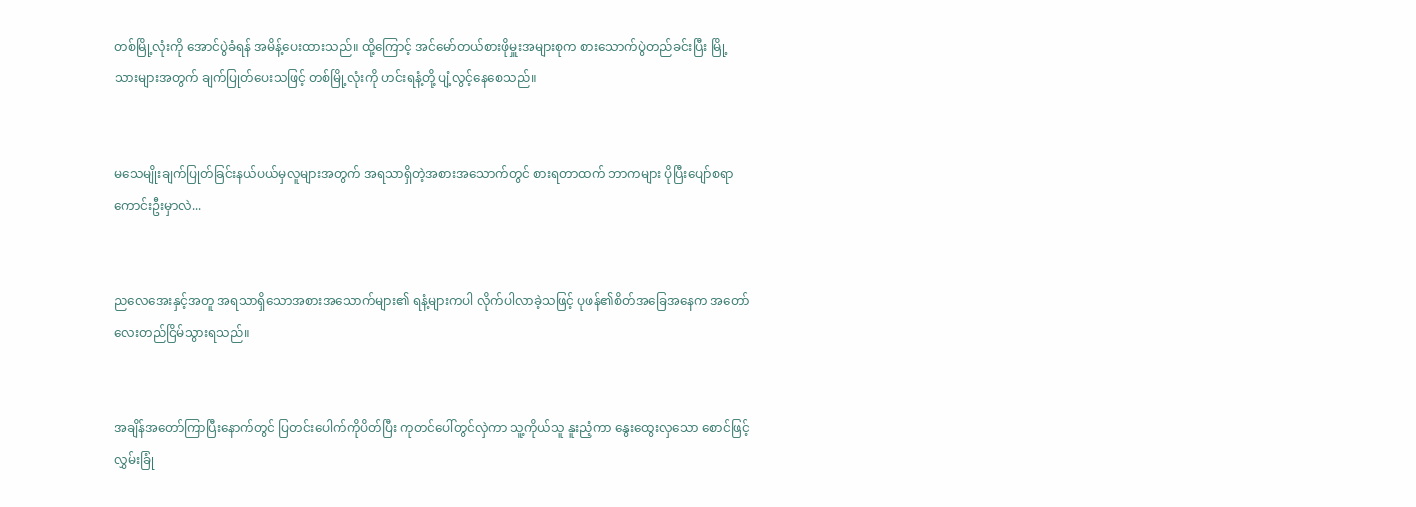တစ်မြို့လုံးကို အောင်ပွဲခံရန် အမိန့်ပေးထားသည်။ ထို့ကြောင့် အင်မော်တယ်စားဖိုမှူးအများစုက စားသောက်ပွဲတည်ခင်းပြီး မြို့သားများအတွက် ချက်ပြုတ်ပေးသဖြင့် တစ်မြို့လုံးကို ဟင်းရနံ့တို့ ပျံ့လွင့်နေစေသည်။


မသေမျိုးချက်ပြုတ်ခြင်းနယ်ပယ်မှလူများအတွက် အရသာရှိတဲ့အစားအသောက်တွင် စားရတာထက် ဘာကများ ပိုပြီးပျော်စရာကောင်းဦးမှာလဲ...


ညလေအေးနှင့်အတူ အရသာရှိသောအစားအသောက်များ၏ ရနံ့များကပါ လိုက်ပါလာခဲ့သဖြင့် ပုဖန်၏စိတ်အခြေအနေက အတော်လေးတည်ငြိမ်သွားရသည်။


အချိန်အတော်ကြာပြီးနောက်တွင် ပြတင်းပေါက်ကိုပိတ်ပြီး ကုတင်ပေါ်တွင်လှဲကာ သူ့ကိုယ်သူ နူးညံ့ကာ နွေးထွေးလှသော စောင်ဖြင့် လွှမ်းခြုံ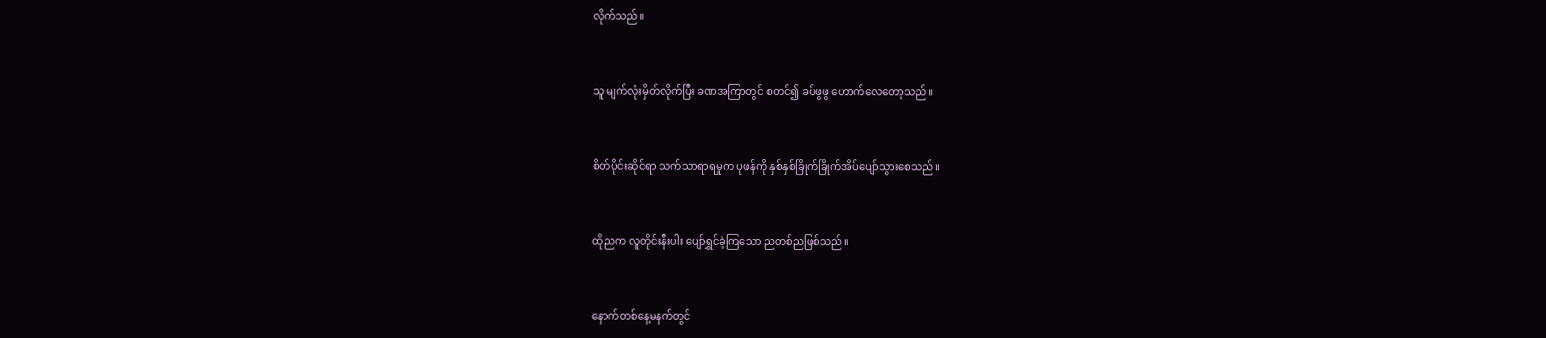လိုက်သည်။


သူ မျက်လုံးမှိတ်လိုက်ပြီး ခဏအကြာတွင် စတင်၍ ခပ်ဖွဖွ ဟောက်လေတော့သည်။


စိတ်ပိုင်းဆိုင်ရာ သက်သာရာရမှုက ပုဖန်ကို နှစ်နှစ်ခြိုက်ခြိုက်အိပ်ပျော်သွားစေသည်။


ထိုညက လူတိုင်းနီးပါး ပျော်ရွှင်ခဲ့ကြသော ညတစ်ညဖြစ်သည်။


နောက်တစ်နေ့မနက်တွင်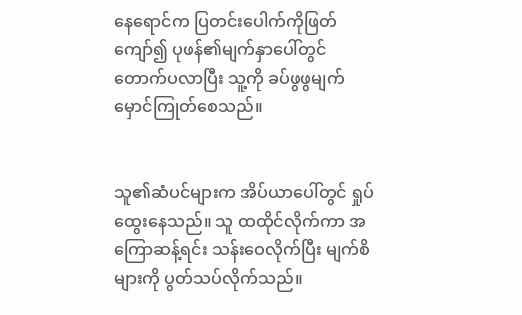နေရောင်က ပြတင်းပေါက်ကိုဖြတ်ကျော်၍ ပုဖန်၏မျက်နှာပေါ်တွင် တောက်ပလာပြီး သူ့ကို ခပ်ဖွဖွမျက်မှောင်ကြုတ်စေသည်။


သူ၏ဆံပင်များက အိပ်ယာပေါ်တွင် ရှုပ်ထွေးနေသည်။ သူ ထထိုင်လိုက်ကာ အကြောဆန့်ရင်း သန်းဝေလိုက်ပြီး မျက်စိများကို ပွတ်သပ်လိုက်သည်။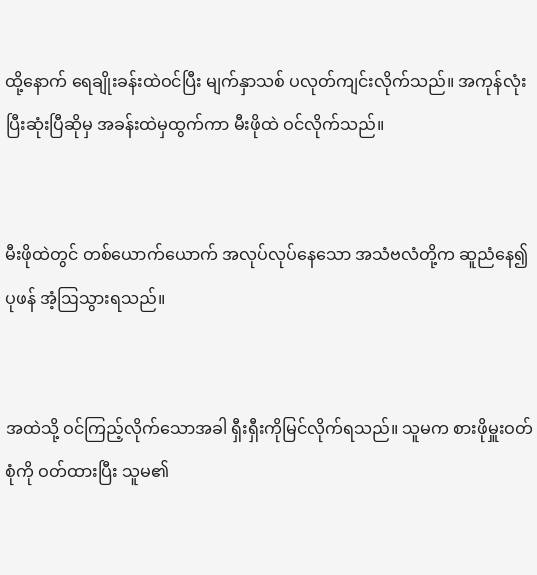ထို့နောက် ရေချိုးခန်းထဲဝင်ပြီး မျက်နှာသစ် ပလုတ်ကျင်းလိုက်သည်။ အကုန်လုံး ပြီးဆုံးပြီဆိုမှ အခန်းထဲမှထွက်ကာ မီးဖိုထဲ ဝင်လိုက်သည်။


မီးဖိုထဲတွင် တစ်ယောက်ယောက် အလုပ်လုပ်နေသော အသံဗလံတို့က ဆူညံနေ၍ ပုဖန် အံ့ဩသွားရသည်။


အထဲသို့ ဝင်ကြည့်လိုက်သောအခါ ရှီးရှီးကိုမြင်လိုက်ရသည်။ သူမက စားဖိုမှူးဝတ်စုံကို ဝတ်ထားပြီး သူမ၏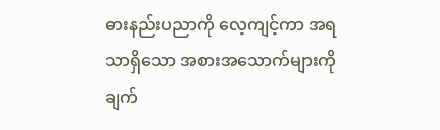ဓားနည်းပညာကို လေ့ကျင့်ကာ အရသာရှိသော အစားအသောက်များကို ချက်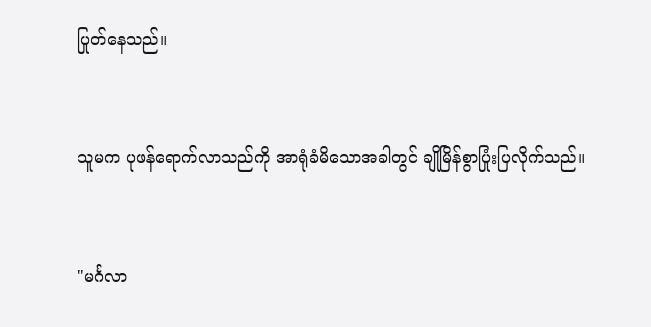ပြုတ်နေသည်။


သူမက ပုဖန်ရောက်လာသည်ကို အာရုံခံမိသောအခါတွင် ချိုမြိန်စွာပြုံးပြလိုက်သည်။


"မင်္ဂလာ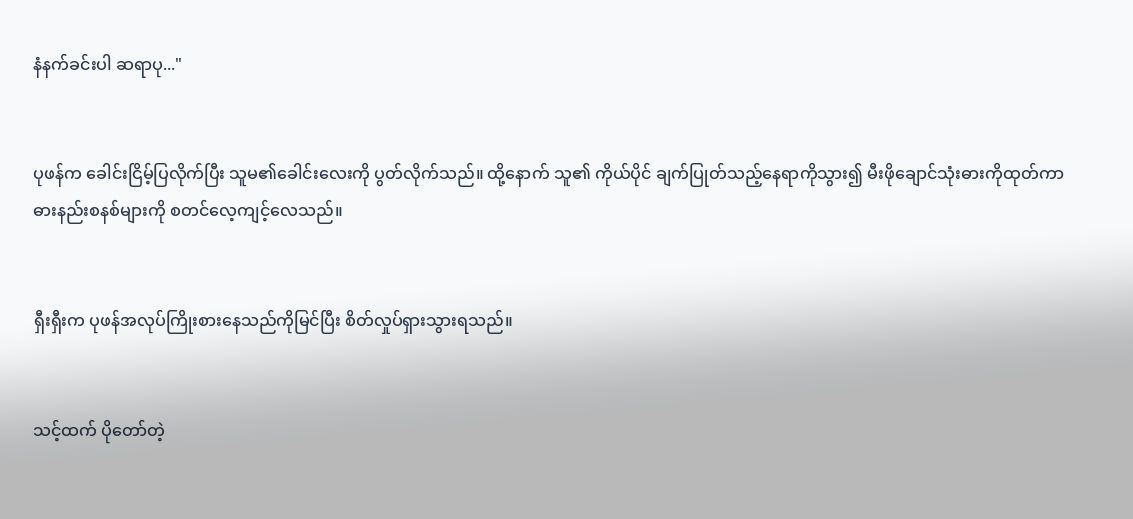နံနက်ခင်းပါ ဆရာပု..."


ပုဖန်က ခေါင်းငြိမ့်ပြလိုက်ပြီး သူမ၏ခေါင်းလေးကို ပွတ်လိုက်သည်။ ထို့နောက် သူ၏ ကိုယ်ပိုင် ချက်ပြုတ်သည့်နေရာကိုသွား၍ မီးဖိုချောင်သုံးဓားကိုထုတ်ကာ ဓားနည်းစနစ်များကို စတင်လေ့ကျင့်လေသည်။


ရှီးရှီးက ပုဖန်အလုပ်ကြိုးစားနေသည်ကိုမြင်ပြီး စိတ်လှုပ်ရှားသွားရသည်။


သင့်ထက် ပိုတော်တဲ့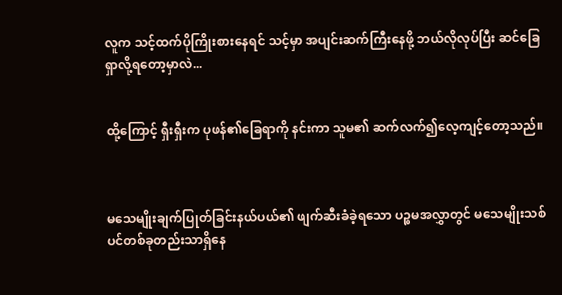လူက သင့်ထက်ပိုကြိုးစားနေရင် သင့်မှာ အပျင်းဆက်ကြီးနေဖို့ ဘယ်လိုလုပ်ပြီး ဆင်ခြေရှာလို့ရတော့မှာလဲ...


ထို့ကြောင့် ရှီးရှီးက ပုဖန်၏ခြေရာကို နင်းကာ သူမ၏ ဆက်လက်၍လေ့ကျင့်တော့သည်။



မသေမျိုးချက်ပြုတ်ခြင်းနယ်ပယ်၏ ဖျက်ဆီးခံခဲ့ရသော ပဉ္စမအလွှာတွင် မသေမျိုးသစ်ပင်တစ်ခုတည်းသာရှိနေ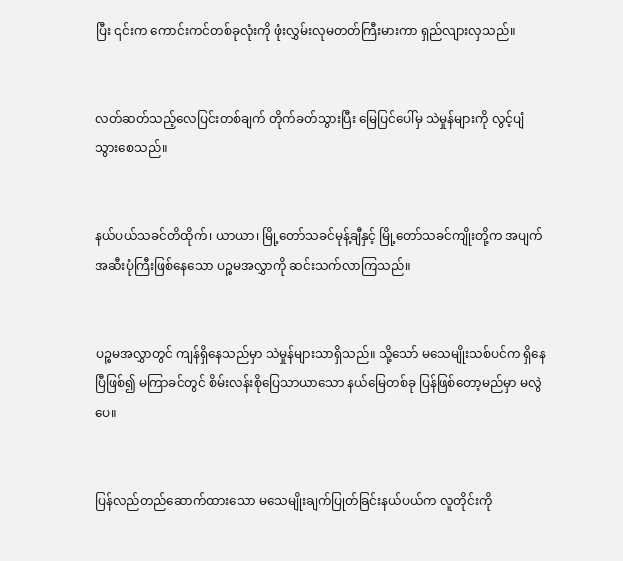ပြီး ၎င်းက ကောင်းကင်တစ်ခုလုံးကို ဖုံးလွှမ်းလုမတတ်ကြီးမားကာ ရှည်လျားလှသည်။


လတ်ဆတ်သည့်လေပြင်းတစ်ချက် တိုက်ခတ်သွားပြီး မြေပြင်ပေါ်မှ သဲမှုန်များကို လွင့်ပျံသွားစေသည်။


နယ်ပယ်သခင်တိထိုက်၊ ယာယာ၊ မြို့တော်သခင်မုန့်ချီနှင့် မြို့တော်သခင်ကျိုးတို့က အပျက်အဆီးပုံကြီးဖြစ်နေသော ပဉ္စမအလွှာကို ဆင်းသက်လာကြသည်။


ပဉ္စမအလွှာတွင် ကျန်ရှိနေသည်မှာ သဲမှုန်များသာရှိသည်။ သို့သော် မသေမျိုးသစ်ပင်က ရှိနေပြီဖြစ်၍ မကြာခင်တွင် စိမ်းလန်းစိုပြေသာယာသော နယ်မြေတစ်ခု ပြန်ဖြစ်တော့မည်မှာ မလွဲပေ။


ပြန်လည်တည်ဆောက်ထားသော မသေမျိုးချက်ပြုတ်ခြင်းနယ်ပယ်က လူတိုင်းကို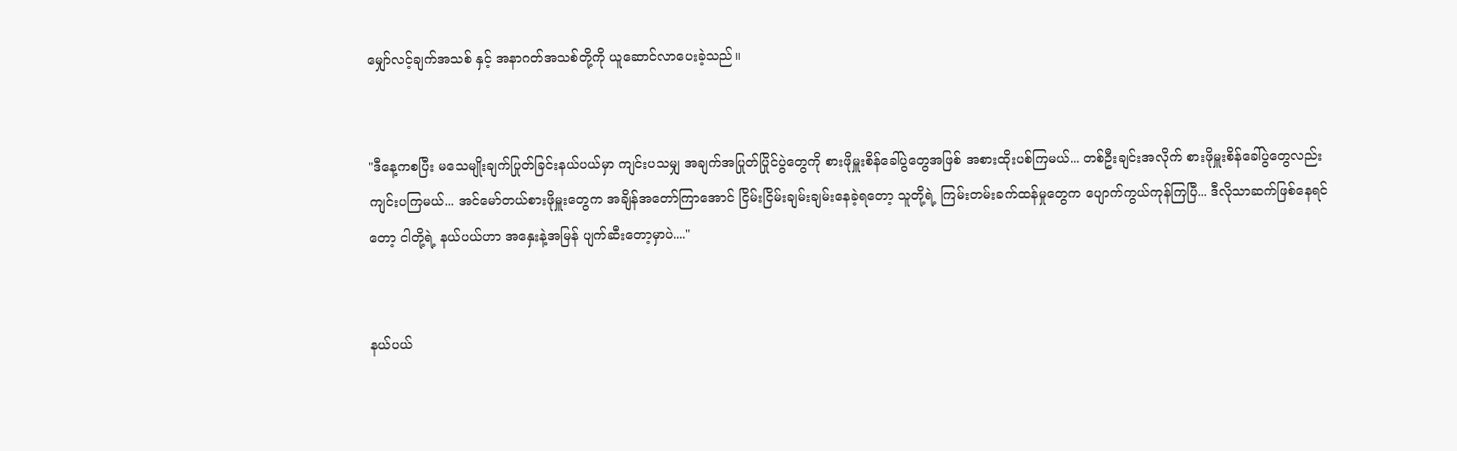မျှော်လင့်ချက်အသစ် နှင့် အနာဂတ်အသစ်တို့ကို ယူဆောင်လာပေးခဲ့သည်။


"ဒီနေ့ကစပြီး မသေမျိုးချက်ပြုတ်ခြင်းနယ်ပယ်မှာ ကျင်းပသမျှ အချက်အပြုတ်ပြိုင်ပွဲတွေကို စားဖိုမှူးစိန်ခေါ်ပွဲတွေအဖြစ် အစားထိုးပစ်ကြမယ်... တစ်ဦးချင်းအလိုက် စားဖိုမှူးစိန်ခေါ်ပွဲတွေလည်း ကျင်းပကြမယ်... အင်မော်တယ်စားဖိုမှူးတွေက အချိန်အတော်ကြာအောင် ငြိမ်းငြိမ်းချမ်းချမ်းနေခဲ့ရတော့ သူတို့ရဲ့ ကြမ်းတမ်းခက်ထန်မှုတွေက ပျောက်ကွယ်ကုန်ကြပြီ... ဒီလိုသာဆက်ဖြစ်နေရင်တော့ ငါတို့ရဲ့ နယ်ပယ်ဟာ အနှေးနဲ့အမြန် ပျက်ဆီးတော့မှာပဲ...."


နယ်ပယ်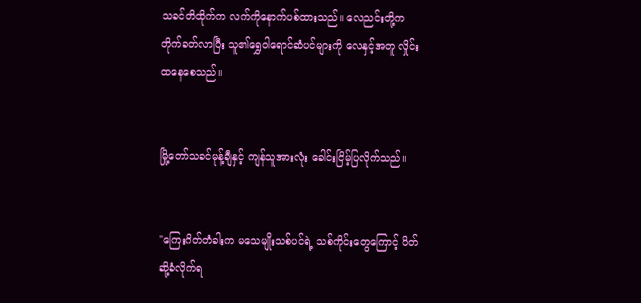သခင်တိထိုက်က လက်ကိုနောက်ပစ်ထားသည်။ လေညင်းတို့က တိုက်ခတ်လာပြီး သူ၏ရွှေဝါရောင်ဆံပင်များကို လေနှင့်အတူ လှိုင်းထနေစေသည်။


မြို့တော်သခင်မုန့်ချီနှင့် ကျန်သူအားလုံး ခေါင်းငြိမ့်ပြလိုက်သည်။


"ကြေးဂိတ်တံခါးက မသေမျိုးသစ်ပင်ရဲ့ သစ်ကိုင်းတွေကြောင့် ပိတ်ဆို့ခံလိုက်ရ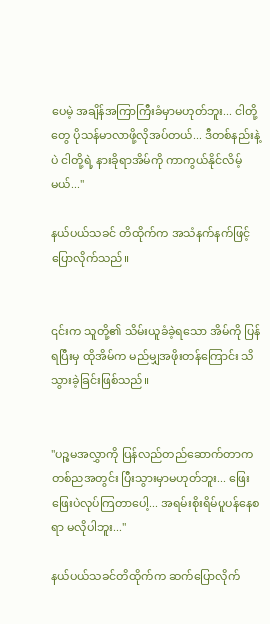ပေမဲ့ အချိန်အကြာကြီးခံမှာမဟုတ်ဘူး... ငါတို့တွေ ပိုသန်မာလာဖို့လိုအပ်တယ်... ဒီတစ်နည်းနဲ့ပဲ ငါတို့ရဲ့ နားခိုရာအိမ်ကို ကာကွယ်နိုင်လိမ့်မယ်..."

နယ်ပယ်သခင် တိထိုက်က အသံနက်နက်ဖြင့် ပြောလိုက်သည်။


၎င်းက သူတို့၏ သိမ်းယူခံခဲ့ရသော အိမ်ကို ပြန်ရပြီးမှ ထိုအိမ်က မည်မျှအဖိုးတန်ကြောင်း သိသွားခဲ့ခြင်းဖြစ်သည်။


"ပဉ္စမအလွှာကို ပြန်လည်တည်ဆောက်တာက တစ်ညအတွင်း ပြီးသွားမှာမဟုတ်ဘူး... ဖြေးဖြေးပဲလုပ်ကြတာပေါ့... အရမ်းစိုးရိမ်ပူပန်နေစရာ မလိုပါဘူး..."

နယ်ပယ်သခင်တိထိုက်က ဆက်ပြောလိုက်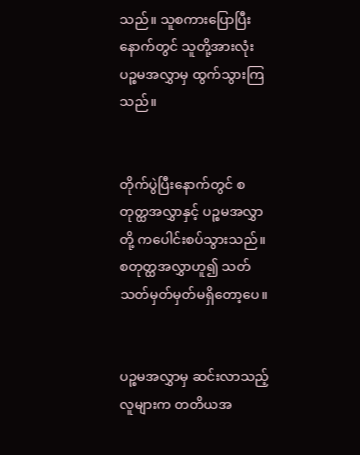သည်။ သူစကားပြောပြီးနောက်တွင် သူတို့အားလုံး ပဉ္စမအလွှာမှ ထွက်သွားကြသည်။


တိုက်ပွဲပြီးနောက်တွင် စတုတ္ထအလွှာနှင့် ပဉ္စမအလွှာတို့ ကပေါင်းစပ်သွားသည်။ စတုတ္ထအလွှာဟူ၍ သတ်သတ်မှတ်မှတ်မရှိတော့ပေ။


ပဉ္စမအလွှာမှ ဆင်းလာသည့်လူများက တတိယအ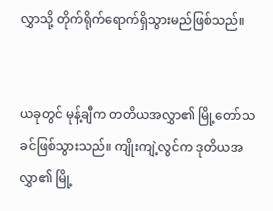လွှာသို့ တိုက်ရိုက်ရောက်ရှိသွားမည်ဖြစ်သည်။


ယခုတွင် မုန့်ချီက တတိယအလွှာ၏ မြို့တော်သခင်ဖြစ်သွားသည်။ ကျိုးကျဲ့လွင်က ဒုတိယအလွှာ၏ မြို့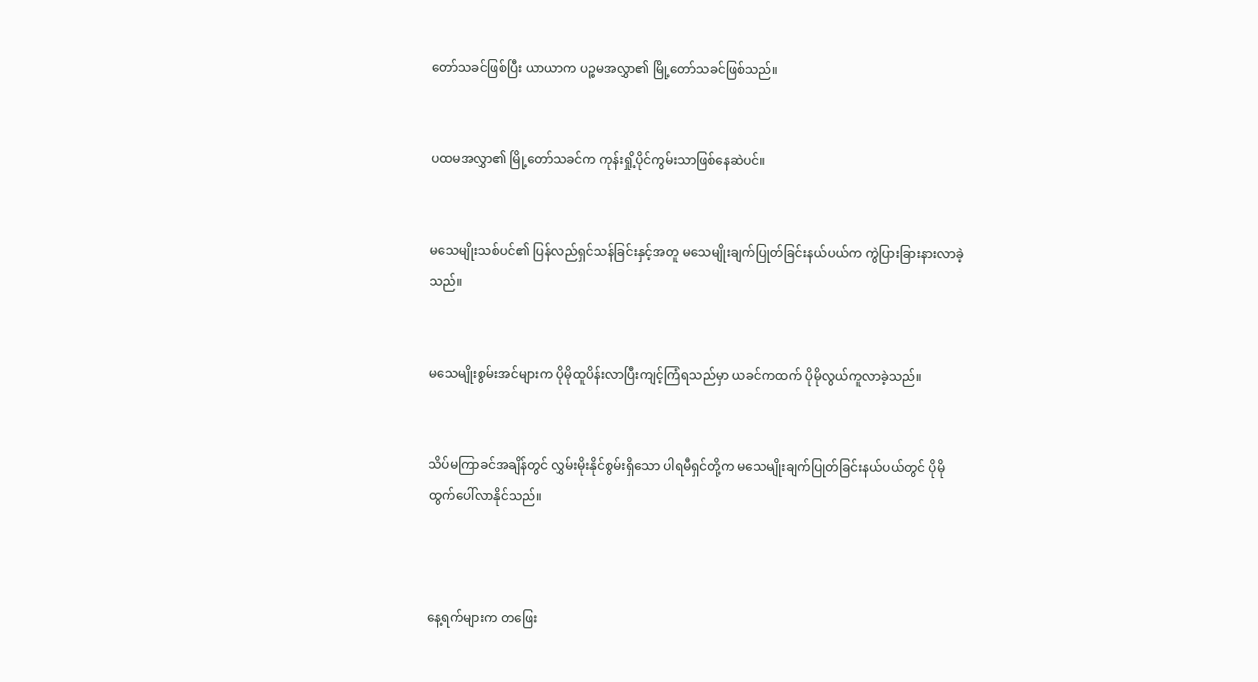တော်သခင်ဖြစ်ပြီး ယာယာက ပဉ္စမအလွှာ၏ မြို့တော်သခင်ဖြစ်သည်။


ပထမအလွှာ၏ မြို့တော်သခင်က ကုန်းရှို့ပိုင်ကွမ်းသာဖြစ်နေဆဲပင်။


မသေမျိုးသစ်ပင်၏ ပြန်လည်ရှင်သန်ခြင်းနှင့်အတူ မသေမျိုးချက်ပြုတ်ခြင်းနယ်ပယ်က ကွဲပြားခြားနားလာခဲ့သည်။


မသေမျိုးစွမ်းအင်များက ပိုမိုထူပိန်းလာပြီးကျင့်ကြံရသည်မှာ ယခင်ကထက် ပိုမိုလွယ်ကူလာခဲ့သည်။


သိပ်မကြာခင်အချိန်တွင် လွှမ်းမိုးနိုင်စွမ်းရှိသော ပါရမီရှင်တို့က မသေမျိုးချက်ပြုတ်ခြင်းနယ်ပယ်တွင် ပိုမိုထွက်ပေါ်လာနိုင်သည်။



နေ့ရက်များက တဖြေး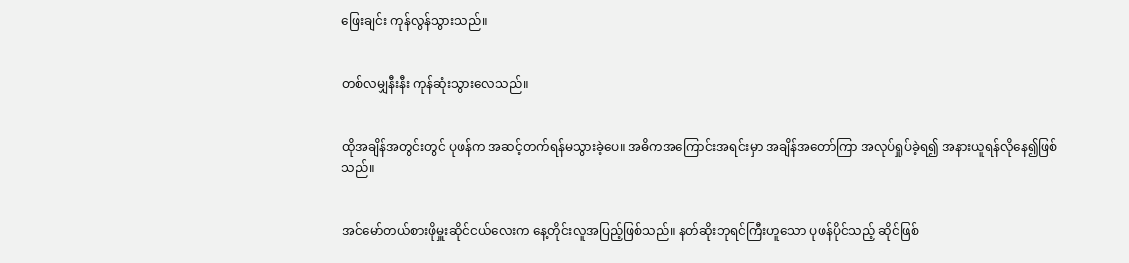ဖြေးချင်း ကုန်လွန်သွားသည်။


တစ်လမျှနီးနီး ကုန်ဆုံးသွားလေသည်။


ထိုအချိန်အတွင်းတွင် ပုဖန်က အဆင့်တက်ရန်မသွားခဲ့ပေ။ အဓိကအကြောင်းအရင်းမှာ အချိန်အတော်ကြာ အလုပ်ရှုပ်ခဲ့ရ၍ အနားယူရန်လိုနေ၍ဖြစ်သည်။


အင်မော်တယ်စားဖိုမှူးဆိုင်ငယ်လေးက နေ့တိုင်းလူအပြည့်ဖြစ်သည်။ နတ်ဆိုးဘုရင်ကြီးဟူသော ပုဖန်ပိုင်သည့် ဆိုင်ဖြစ်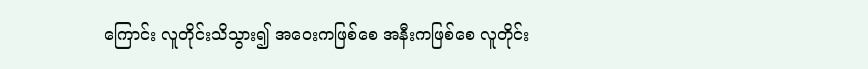ကြောင်း လူတိုင်းသိသွား၍ အဝေးကဖြစ်စေ အနီးကဖြစ်စေ လူတိုင်း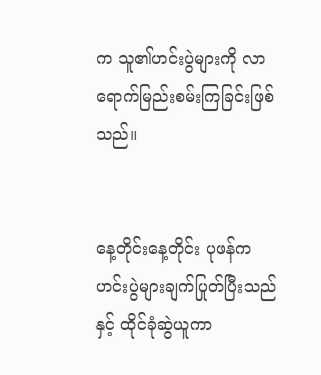က သူ၏ဟင်းပွဲများကို လာရောက်မြည်းစမ်းကြခြင်းဖြစ်သည်။


နေ့တိုင်းနေ့တိုင်း ပုဖန်က ဟင်းပွဲများချက်ပြုတ်ပြီးသည်နှင့် ထိုင်ခုံဆွဲယူကာ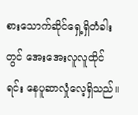စားသောက်ဆိုင်ရှေ့ရှိတံခါးတွင် အေးအေးလူလူထိုင်ရင်း နေပူဆာလှုံလေ့ရှိသည်။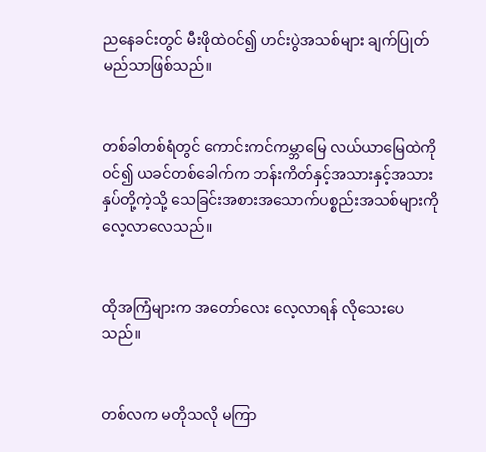ညနေခင်းတွင် မီးဖိုထဲဝင်၍ ဟင်းပွဲအသစ်များ ချက်ပြုတ်မည်သာဖြစ်သည်။


တစ်ခါတစ်ရံတွင် ကောင်းကင်ကမ္ဘာမြေ လယ်ယာမြေထဲကို ဝင်၍ ယခင်တစ်ခေါက်က ဘန်းကိတ်နှင့်အသားနှင့်အသားနှပ်တို့ကဲ့သို့ သေခြင်းအစားအသောက်ပစ္စည်းအသစ်များကို လေ့လာလေသည်။


ထိုအကြံများက အတော်လေး လေ့လာရန် လိုသေးပေသည်။


တစ်လက မတိုသလို မကြာ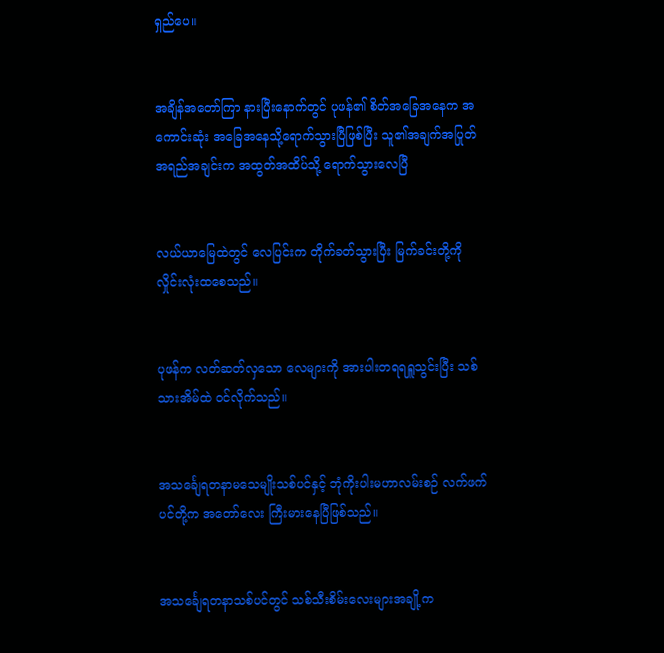ရှည်ပေ။


အချိန်အတော်ကြာ နားပြီးနောက်တွင် ပုဖန်၏ စိတ်အခြေအနေက အကောင်းဆုံး အခြေအနေသို့ရောက်သွားပြီဖြစ်ပြီး သူ၏အချက်အပြုတ် အရည်အချင်းက အထွတ်အထိပ်သို့ ရောက်သွားလေပြီ


လယ်ယာမြေထဲတွင် လေပြင်းက တိုက်ခတ်သွားပြီး မြက်ခင်းတို့ကို လှိုင်းလုံးထစေသည်။


ပုဖန်က လတ်ဆတ်လှသော လေများကို အားပါးတရရရှူသွင်းပြီး သစ်သားအိမ်ထဲ ဝင်လိုက်သည်။


အသင်္ချေရတနာမသေမျိုးသစ်ပင်နှင့် ဘုံကိုးပါးမဟာလမ်းစဉ် လက်ဖက်ပင်တို့က အတော်လေး ကြီးမားနေပြီဖြစ်သည်။


အသင်္ချေရတနာသစ်ပင်တွင် သစ်သီးစိမ်းလေးများအချို့က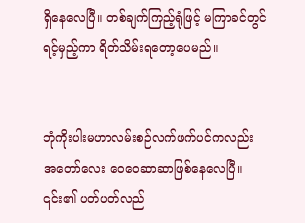ရှိနေလေပြီ။ တစ်ချက်ကြည့်ရုံဖြင့် မကြာခင်တွင်ရင့်မှည့်ကာ ရိတ်သိမ်းရတော့ပေမည်။


ဘုံကိုးပါးမဟာလမ်းစဉ်လက်ဖက်ပင်ကလည်း အတော်လေး ဝေဝေဆာဆာဖြစ်နေလေပြီ။ ၎င်း၏ ပတ်ပတ်လည်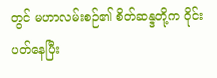တွင် မဟာလမ်းစဉ်၏ စိတ်ဆန္ဒတို့က ဝိုင်းပတ်နေပြီး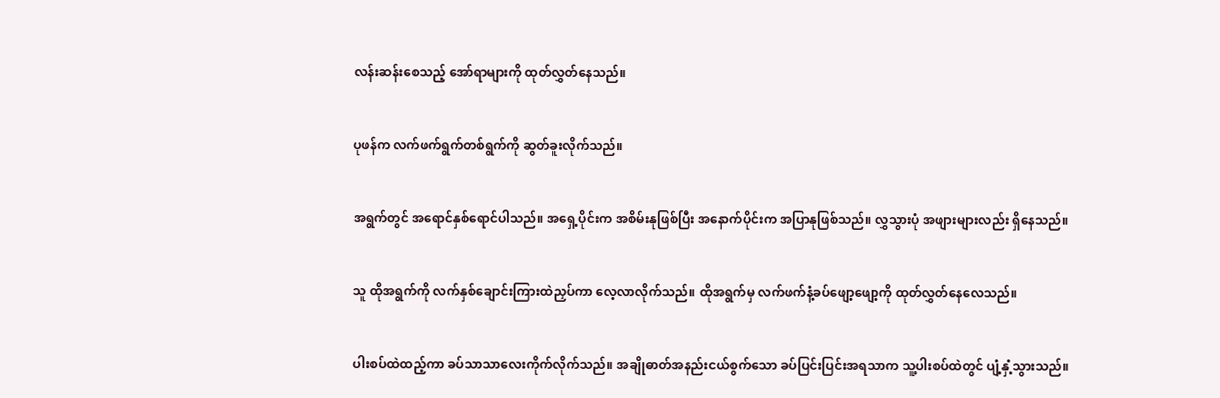လန်းဆန်းစေသည့် အော်ရာများကို ထုတ်လွှတ်နေသည်။


ပုဖန်က လက်ဖက်ရွက်တစ်ရွက်ကို ဆွတ်ခူးလိုက်သည်။


အရွက်တွင် အရောင်နှစ်ရောင်ပါသည်။ အရှေ့ပိုင်းက အစိမ်းနုဖြစ်ပြီး အနောက်ပိုင်းက အပြာနုဖြစ်သည်။ လွှသွားပုံ အဖျားများလည်း ရှိနေသည်။


သူ ထိုအရွက်ကို လက်နှစ်ချောင်းကြားထဲညှပ်ကာ လေ့လာလိုက်သည်။ ထိုအရွက်မှ လက်ဖက်နံ့ခပ်ဖျော့ဖျော့ကို ထုတ်လွှတ်နေလေသည်။


ပါးစပ်ထဲထည့်ကာ ခပ်သာသာလေးကိုက်လိုက်သည်။ အချိုဓာတ်အနည်းငယ်စွက်သော ခပ်ပြင်းပြင်းအရသာက သူ့ပါးစပ်ထဲတွင် ပျံ့နှံ့သွားသည်။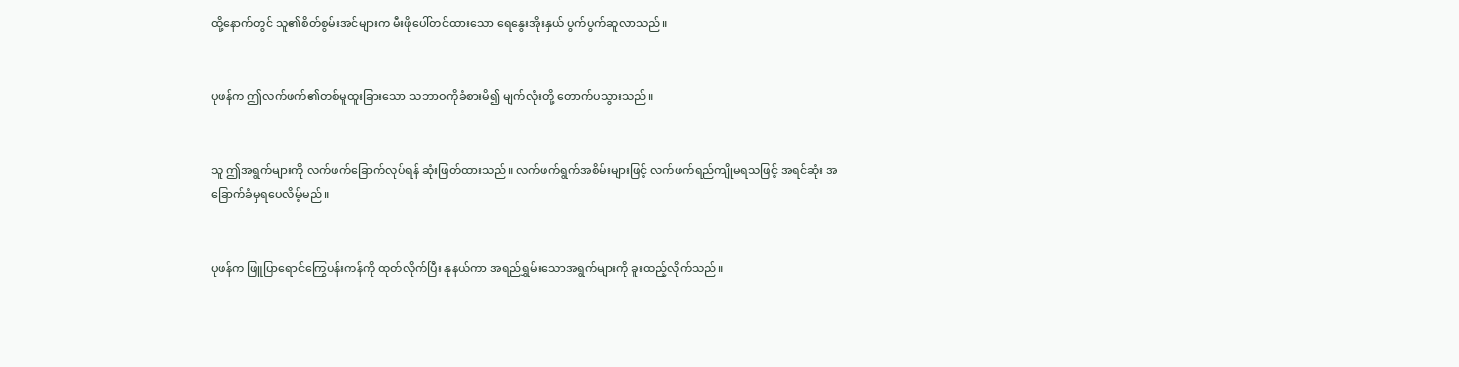ထို့နောက်တွင် သူ၏စိတ်စွမ်းအင်များက မီးဖိုပေါ်တင်ထားသော ရေနွေးအိုးနှယ် ပွက်ပွက်ဆူလာသည်။


ပုဖန်က ဤလက်ဖက်၏တစ်မူထူးခြားသော သဘာဝကိုခံစားမိ၍ မျက်လုံးတို့ တောက်ပသွားသည်။


သူ ဤအရွက်များကို လက်ဖက်ခြောက်လုပ်ရန် ဆုံးဖြတ်ထားသည်။ လက်ဖက်ရွက်အစိမ်းများဖြင့် လက်ဖက်ရည်ကျိုမရသဖြင့် အရင်ဆုံး အခြောက်ခံမှရပေလိမ့်မည်။


ပုဖန်က ဖြူပြာရောင်ကြွေပန်းကန်ကို ထုတ်လိုက်ပြီး နုနယ်ကာ အရည်ရွှမ်းသောအရွက်များကို ခူးထည့်လိုက်သည်။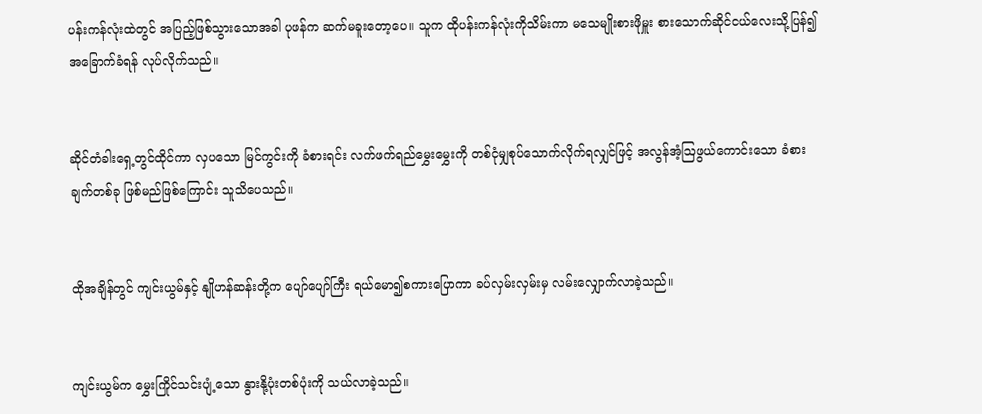ပန်းကန်လုံးထဲတွင် အပြည့်ဖြစ်သွားသောအခါ ပုဖန်က ဆက်မခူးတော့ပေ။ သူက ထိုပန်းကန်လုံးကိုသိမ်းကာ မသေမျိုးစားဖိုမှူး စားသောက်ဆိုင်ငယ်လေးသို့ပြန်၍ အခြောက်ခံရန် လုပ်လိုက်သည်။


ဆိုင်တံခါးရှေ့တွင်ထိုင်ကာ လှပသော မြင်ကွင်းကို ခံစားရင်း လက်ဖက်ရည်မွှေးမွှေးကို တစ်ငုံမျှစုပ်သောက်လိုက်ရလျှင်ဖြင့် အလွန်အံ့ဩဖွယ်ကောင်းသော ခံစားချက်တစ်ခု ဖြစ်မည်ဖြစ်ကြောင်း သူသိပေသည်။


ထိုအချိန်တွင် ကျင်းယွမ်နှင့် နျိုဟန်ဆန်းတို့က ပျော်ပျော်ကြီး ရယ်မော၍စကားပြောကာ ခပ်လှမ်းလှမ်းမှ လမ်းလျှောက်လာခဲ့သည်။


ကျင်းယွမ်က မွှေးကြိုင်သင်းပျံ့သော နွားနို့ပုံးတစ်ပုံးကို သယ်လာခဲ့သည်။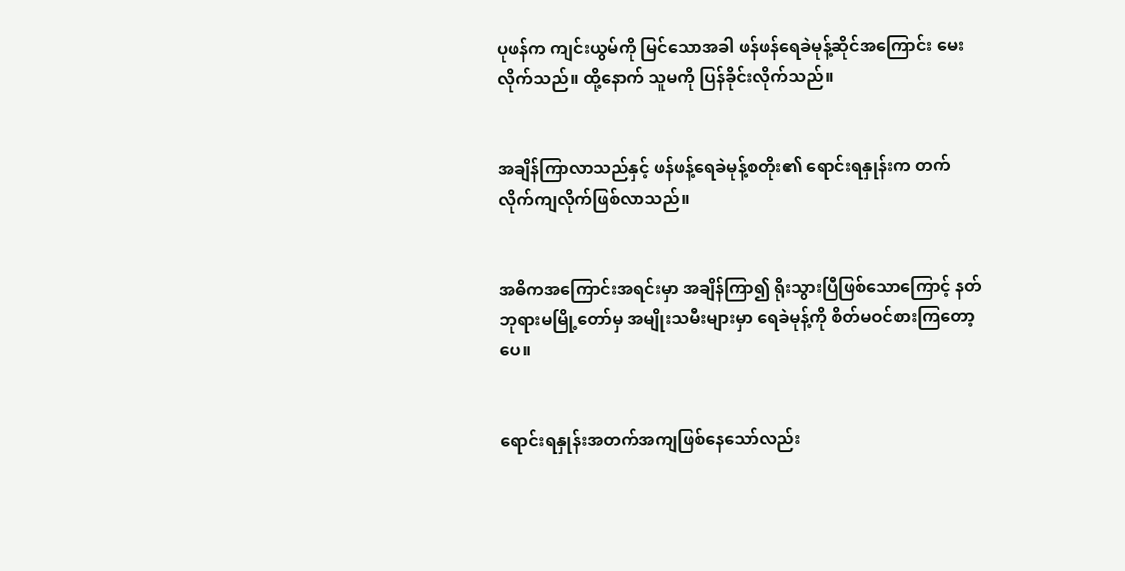ပုဖန်က ကျင်းယွမ်ကို မြင်သောအခါ ဖန်ဖန်ရေခဲမုန့်ဆိုင်အကြောင်း မေးလိုက်သည်။ ထို့နောက် သူမကို ပြန်ခိုင်းလိုက်သည်။


အချိန်ကြာလာသည်နှင့် ဖန်ဖန့်ရေခဲမုန့်စတိုး၏ ရောင်းရနှုန်းက တက်လိုက်ကျလိုက်ဖြစ်လာသည်။


အဓိကအကြောင်းအရင်းမှာ အချိန်ကြာ၍ ရိုးသွားပြီဖြစ်သောကြောင့် နတ်ဘုရားမမြို့တော်မှ အမျိုးသမီးများမှာ ရေခဲမုန့်ကို စိတ်မဝင်စားကြတော့ပေ။


ရောင်းရနှုန်းအတက်အကျဖြစ်နေသော်လည်း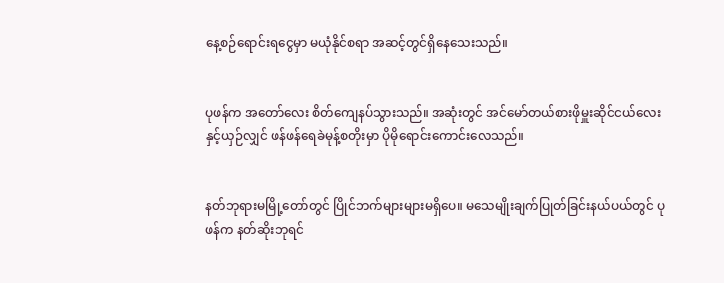နေ့စဉ်ရောင်းရငွေမှာ မယုံနိုင်စရာ အဆင့်တွင်ရှိနေသေးသည်။


ပုဖန်က အတော်လေး စိတ်ကျေနပ်သွားသည်။ အဆုံးတွင် အင်မော်တယ်စားဖိုမှူးဆိုင်ငယ်လေးနှင့်ယှဉ်လျှင် ဖန်ဖန်ရေခဲမုန့်စတိုးမှာ ပိုမိုရောင်းကောင်းလေသည်။


နတ်ဘုရားမမြို့တော်တွင် ပြိုင်ဘက်များများမရှိပေ။ မသေမျိုးချက်ပြုတ်ခြင်းနယ်ပယ်တွင် ပုဖန်က နတ်ဆိုးဘုရင်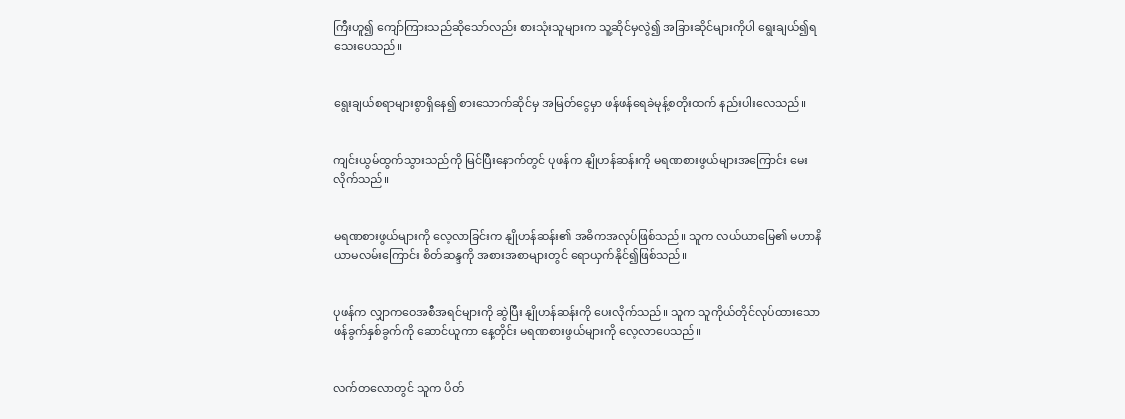ကြီးဟူ၍ ကျော်ကြားသည်ဆိုသော်လည်း စားသုံးသူများက သူ့ဆိုင်မှလွဲ၍ အခြားဆိုင်များကိုပါ ရွေးချယ်၍ရသေးပေသည်။


ရွေးချယ်စရာများစွာရှိနေ၍ စားသောက်ဆိုင်မှ အမြတ်ငွေမှာ ဖန်ဖန်ရေခဲမုန့်စတိုးထက် နည်းပါးလေသည်။


ကျင်းယွမ်ထွက်သွားသည်ကို မြင်ပြီးနောက်တွင် ပုဖန်က နျိုဟန်ဆန်းကို မရဏစားဖွယ်များအကြောင်း မေးလိုက်သည်။


မရဏစားဖွယ်များကို လေ့လာခြင်းက နျိုဟန်ဆန်း၏ အဓိကအလုပ်ဖြစ်သည်။ သူက လယ်ယာမြေ၏ မဟာနိယာမလမ်းကြောင်း စိတ်ဆန္ဒကို အစားအစာများတွင် ရောယှက်နိုင်၍ဖြစ်သည်။


ပုဖန်က လျှာကဝေအစီအရင်များကို ဆွဲပြီး နျိုဟန်ဆန်းကို ပေးလိုက်သည်။ သူက သူကိုယ်တိုင်လုပ်ထားသော ဖန်ခွက်နှစ်ခွက်ကို ဆောင်ယူကာ နေ့တိုင်း မရဏစားဖွယ်များကို လေ့လာပေသည်။


လက်တလောတွင် သူက ပိတ်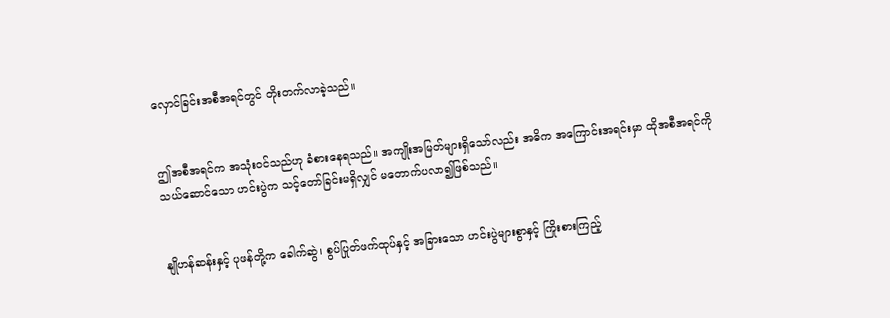လှောင်ခြင်းအစီအရင်တွင် တိုးတက်လာခဲ့သည်။


ဤအစီအရင်က အသုံးဝင်သည်ဟု ခံစားနေရသည်။ အကျိုးအမြတ်များရှိသော်လည်း အဓိက အကြောင်းအရင်းမှာ ထိုအစီအရင်ကို သယ်ဆောင်သော ဟင်းပွဲက သင့်တော်ခြင်းမရှိလျှင် မတောက်ပလာ၍ဖြစ်သည်။


နျိုဟန်ဆန်းနှင့် ပုဖန်တို့က ခေါက်ဆွဲ၊ စွပ်ပြုတ်ဖက်ထုပ်နှင့် အခြားသော ဟင်းပွဲများစွာနှင့် ကြိုးစားကြည့်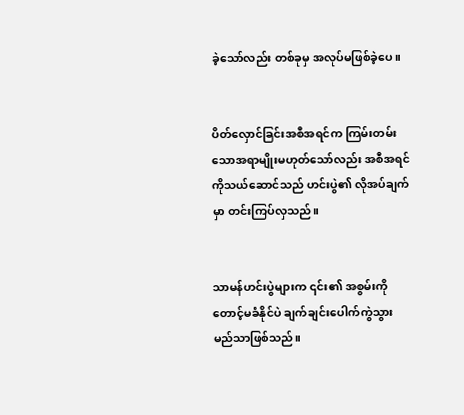ခဲ့သော်လည်း တစ်ခုမှ အလုပ်မဖြစ်ခဲ့ပေ။


ပိတ်လှောင်ခြင်းအစီအရင်က ကြမ်းတမ်းသောအရာမျိုးမဟုတ်သော်လည်း အစီအရင်ကိုသယ်ဆောင်သည် ဟင်းပွဲ၏ လိုအပ်ချက်မှာ တင်းကြပ်လှသည်။


သာမန်ဟင်းပွဲများက ၎င်း၏ အစွမ်းကိုတောင့်မခံနိုင်ပဲ ချက်ချင်းပေါက်ကွဲသွားမည်သာဖြစ်သည်။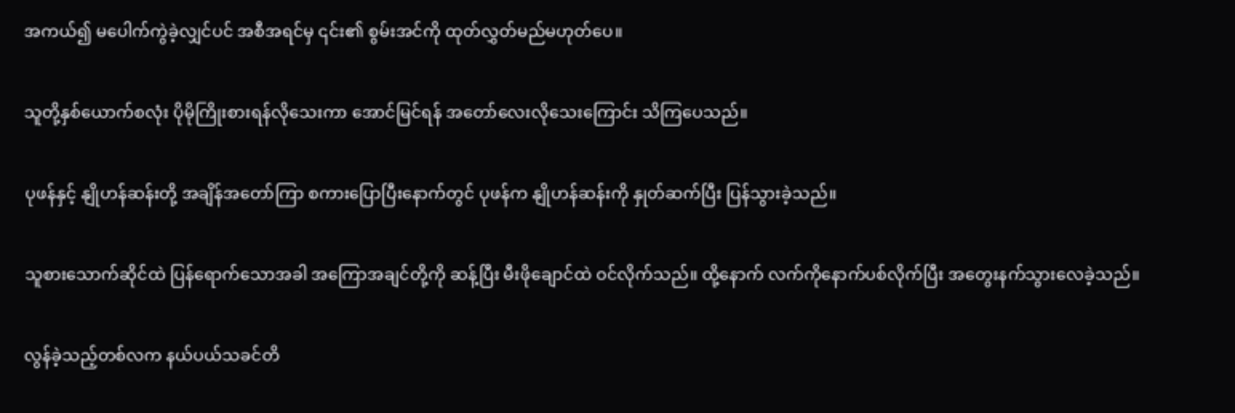အကယ်၍ မပေါက်ကွဲခဲ့လျှင်ပင် အစီအရင်မှ ၎င်း၏ စွမ်းအင်ကို ထုတ်လွှတ်မည်မဟုတ်ပေ။


သူတို့နှစ်ယောက်စလုံး ပိုမိုကြိုးစားရန်လိုသေးကာ အောင်မြင်ရန် အတော်လေးလိုသေးကြောင်း သိကြပေသည်။


ပုဖန်နှင့် နျိုဟန်ဆန်းတို့ အချိန်အတော်ကြာ စကားပြောပြီးနောက်တွင် ပုဖန်က နျိုဟန်ဆန်းကို နှုတ်ဆက်ပြီး ပြန်သွားခဲ့သည်။


သူစားသောက်ဆိုင်ထဲ ပြန်ရောက်သောအခါ အကြောအချင်တို့ကို ဆန့်ပြီး မီးဖိုချောင်ထဲ ဝင်လိုက်သည်။ ထို့နောက် လက်ကိုနောက်ပစ်လိုက်ပြီး အတွေးနက်သွားလေခဲ့သည်။


လွန်ခဲ့သည့်တစ်လက နယ်ပယ်သခင်တိ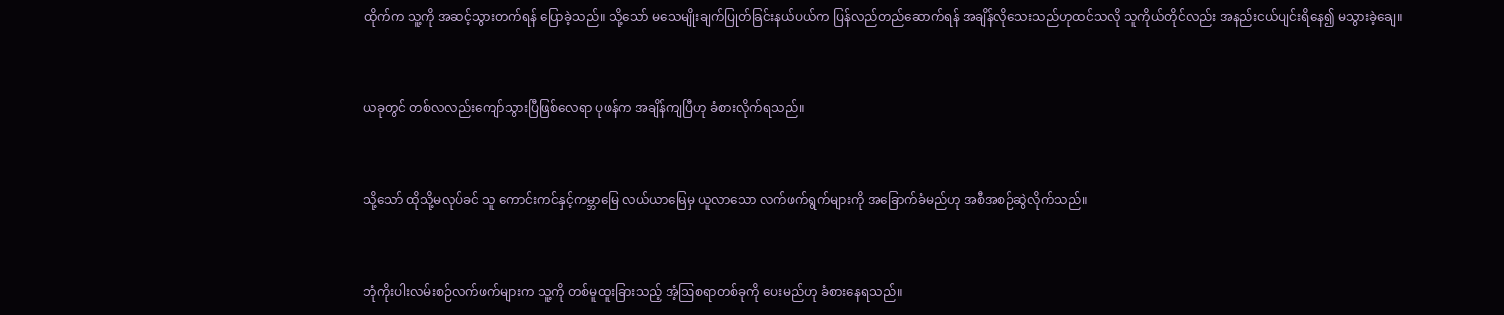ထိုက်က သူ့ကို အဆင့်သွားတက်ရန် ပြောခဲ့သည်။ သို့သော် မသေမျိုးချက်ပြုတ်ခြင်းနယ်ပယ်က ပြန်လည်တည်ဆောက်ရန် အချိန်လိုသေးသည်ဟုထင်သလို သူကိုယ်တိုင်လည်း အနည်းငယ်ပျင်းရိနေ၍ မသွားခဲ့ချေ။


ယခုတွင် တစ်လလည်းကျော်သွားပြီဖြစ်လေရာ ပုဖန်က အချိန်ကျပြီဟု ခံစားလိုက်ရသည်။


သို့သော် ထိုသို့မလုပ်ခင် သူ ကောင်းကင်နှင့်ကမ္ဘာမြေ လယ်ယာမြေမှ ယူလာသော လက်ဖက်ရွက်များကို အခြောက်ခံမည်ဟု အစီအစဉ်ဆွဲလိုက်သည်။


ဘုံကိုးပါးလမ်းစဉ်လက်ဖက်များက သူ့ကို တစ်မူထူးခြားသည့် အံ့ဩစရာတစ်ခုကို ပေးမည်ဟု ခံစားနေရသည်။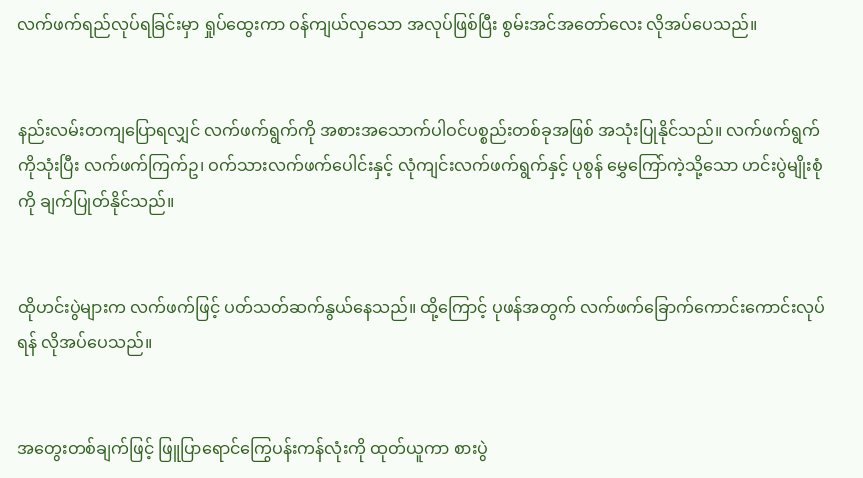လက်ဖက်ရည်လုပ်ရခြင်းမှာ ရှုပ်ထွေးကာ ဝန်ကျယ်လှသော အလုပ်ဖြစ်ပြီး စွမ်းအင်အတော်လေး လိုအပ်ပေသည်။


နည်းလမ်းတကျပြောရလျှင် လက်ဖက်ရွက်ကို အစားအသောက်ပါဝင်ပစ္စည်းတစ်ခုအဖြစ် အသုံးပြုနိုင်သည်။ လက်ဖက်ရွက်ကိုသုံးပြီး လက်ဖက်ကြက်ဥ၊ ဝက်သားလက်ဖက်ပေါင်းနှင့် လုံကျင်းလက်ဖက်ရွက်နှင့် ပုစွန် မွှေကြော်ကဲ့သို့သော ဟင်းပွဲမျိုးစုံကို ချက်ပြုတ်နိုင်သည်။


ထိုဟင်းပွဲများက လက်ဖက်ဖြင့် ပတ်သတ်ဆက်နွယ်နေသည်။ ထို့ကြောင့် ပုဖန်အတွက် လက်ဖက်ခြောက်ကောင်းကောင်းလုပ်ရန် လိုအပ်ပေသည်။


အတွေးတစ်ချက်ဖြင့် ဖြူပြာရောင်ကြွေပန်းကန်လုံးကို ထုတ်ယူကာ စားပွဲ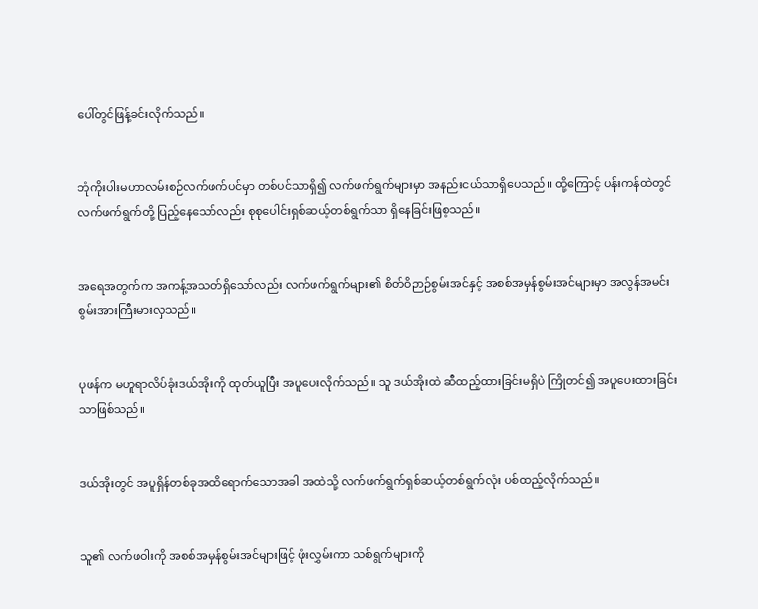ပေါ်တွင်ဖြန့်ခင်းလိုက်သည်။


ဘုံကိုးပါးမဟာလမ်းစဉ်လက်ဖက်ပင်မှာ တစ်ပင်သာရှိ၍ လက်ဖက်ရွက်များမှာ အနည်းငယ်သာရှိပေသည်။ ထို့ကြောင့် ပန်းကန်ထဲတွင် လက်ဖက်ရွက်တို့ ပြည့်နေသော်လည်း စုစုပေါင်းရှစ်ဆယ့်တစ်ရွက်သာ ရှိနေခြင်းဖြစ့သည်။


အရေအတွက်က အကန့်အသတ်ရှိသော်လည်း လက်ဖက်ရွက်များ၏ စိတ်ဝိဉာဉ်စွမ်းအင်နှင့် အစစ်အမှန်စွမ်းအင်များမှာ အလွန်အမင်း စွမ်းအားကြီးမားလှသည်။


ပုဖန်က မဟူရာလိပ်ခုံးဒယ်အိုးကို ထုတ်ယူပြီး အပူပေးလိုက်သည်။ သူ ဒယ်အိုးထဲ ဆီထည့်ထားခြင်းမရှိပဲ ကြိုတင်၍ အပူပေးထားခြင်းသာဖြစ်သည်။


ဒယ်အိုးတွင် အပူရှိန်တစ်ခုအထိရောက်သောအခါ အထဲသို့ လက်ဖက်ရွက်ရှစ်ဆယ့်တစ်ရွက်လုံး ပစ်ထည့်လိုက်သည်။


သူ၏ လက်ဖဝါးကို အစစ်အမှန်စွမ်းအင်များဖြင့် ဖုံးလွှမ်းကာ သစ်ရွက်များကို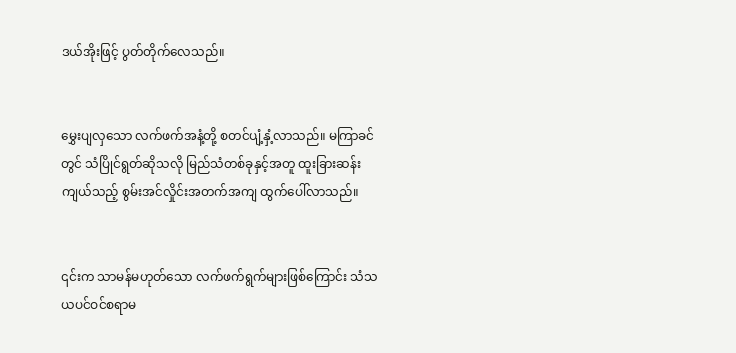ဒယ်အိုးဖြင့် ပွတ်တိုက်လေသည်။


မွှေးပျလှသော လက်ဖက်အနံ့တို့ စတင်ပျံ့နှံ့လာသည်။ မကြာခင်တွင် သံပြိုင်ရွတ်ဆိုသလို မြည်သံတစ်ခုနှင့်အတူ ထူးခြားဆန်းကျယ်သည့် စွမ်းအင်လှိုင်းအတက်အကျ ထွက်ပေါ်လာသည်။


၎င်းက သာမန်မဟုတ်သော လက်ဖက်ရွက်များဖြစ်ကြောင်း သံသယပင်ဝင်စရာမ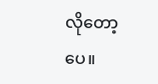လိုတော့ပေ။